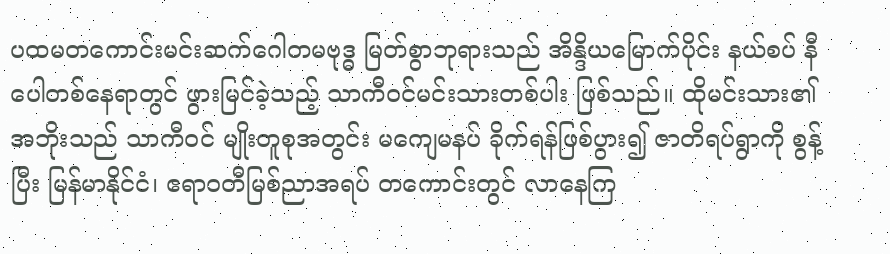ပထမတကောင်းမင်းဆက်ဂေါတမဗုဒ္ဓ မြတ်စွာဘုရားသည် အိန္ဒိယမြောက်ပိုင်း နယ်စပ် နီပေါတစ်နေရာတွင် ဖွားမြင်ခဲ့သည့် သာကီဝင်မင်းသားတစ်ပါး ဖြစ်သည်။ ထိုမင်းသား၏ အဘိုးသည် သာကီဝင် မျိုးတူစုအတွင်း မကျေမနပ် ခိုက်ရန်ဖြစ်ပွား၍ ဇာတိရပ်ရွာကို စွန့်ပြီး မြန်မာနိုင်ငံ၊ ဧရာဝတီမြစ်ညာအရပ် တကောင်းတွင် လာနေကြ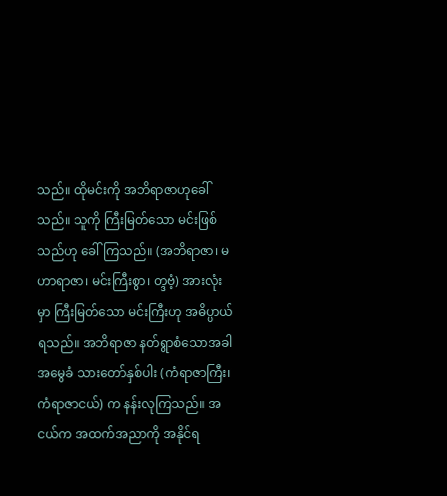သည်။ ထိုမင်းကို အဘိရာဇာဟုခေါ်သည်။ သူကို ကြီးမြတ်သော မင်းဖြစ်သည်ဟု ခေါ်ကြသည်။ (အဘိရာဇာ၊ မဟာရာဇာ၊ မင်းကြီးစွာ၊ တ္ဒဗံ့) အားလုံးမှာ ကြီးမြတ်သော မင်းကြီးဟု အဓိပ္ပာယ်ရသည်။ အဘိရာဇာ နတ်ရွာစံသောအခါ အမွေခံ သားတော်နှစ်ပါး (ကံရာဇာကြီး၊ ကံရာဇာငယ်) က နန်းလုကြသည်။ အငယ်က အထက်အညာကို အနိုင်ရ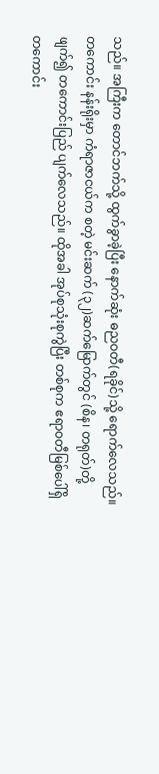သည်။ အကြီးက တောင်ဘက်သို့ ထွက်ခွာခဲ့ပြီး နောက်ဆုံး ဓညဝတီ(ရခိုင်)သို့ ရောက်လေသည်။ တကောင်း နန်းရိုးမှာ ကံရာဇာငယ်က စတဲ့ မင်းဆက် (၃၂)ဆက်မြောက်တွင် (စိန၊ တရုတ်)တို့ ဖျက်၍ တကောင်းပြည် ပျက်လေသည်။ ထိုအခါ အုပ်စုသုံးစုကွဲပြီး တစ်စုက ဧရာဝတီမြစ်ပေါ်ရှိ တကောင်း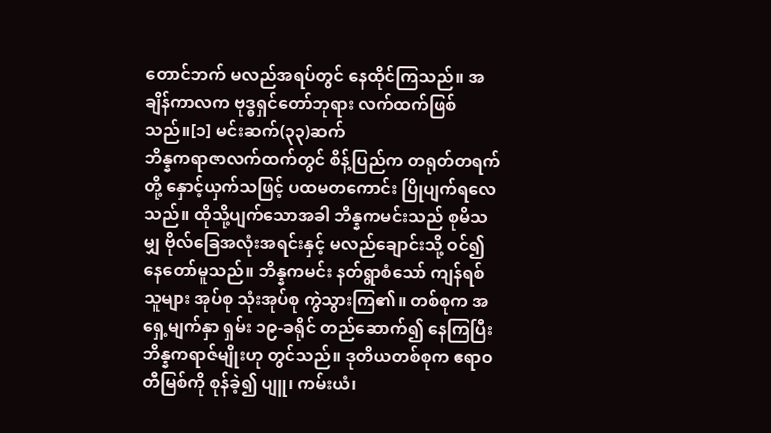တောင်ဘက် မလည်အရပ်တွင် နေထိုင်ကြသည်။ အချိန်ကာလက ဗုဒ္ဓရှင်တော်ဘုရား လက်ထက်ဖြစ်သည်။[၁] မင်းဆက်(၃၃)ဆက်
ဘိန္နကရာဇာလက်ထက်တွင် စိန့်ပြည်က တရုတ်တရက်တို့ နှောင့်ယှက်သဖြင့် ပထမတကောင်း ပြိုပျက်ရလေသည်။ ထိုသို့ပျက်သောအခါ ဘိန္နကမင်းသည် စုမိသမျှ ဗိုလ်ခြေအလုံးအရင်းနှင့် မလည်ချောင်းသို့ ဝင်၍ နေတော်မူသည်။ ဘိန္နကမင်း နတ်ရွာစံသော် ကျန်ရစ်သူများ အုပ်စု သုံးအုပ်စု ကွဲသွားကြ၏။ တစ်စုက အရှေ့မျက်နှာ ရှမ်း ၁၉-ခရိုင် တည်ဆောက်၍ နေကြပြီး ဘိန္နကရာဇ်မျိုးဟု တွင်သည်။ ဒုတိယတစ်စုက ဧရာဝတီမြစ်ကို စုန်ခဲ့၍ ပျူ၊ ကမ်းယံ၊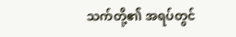သက်တို့၏ အရပ်တွင်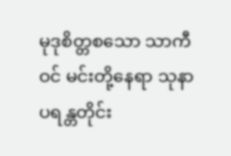မုဒုစိတ္တစသော သာကီဝင် မင်းတို့နေရာ သုနာပရန္တတိုင်း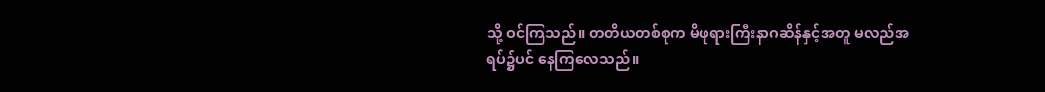သို့ ဝင်ကြသည်။ တတိယတစ်စုက မိဖုရားကြီးနာဂဆိန်နှင့်အတူ မလည်အရပ်၌ပင် နေကြလေသည်။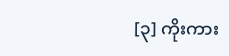[၃] ကိုးကား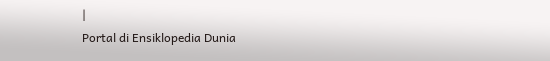|
Portal di Ensiklopedia Dunia